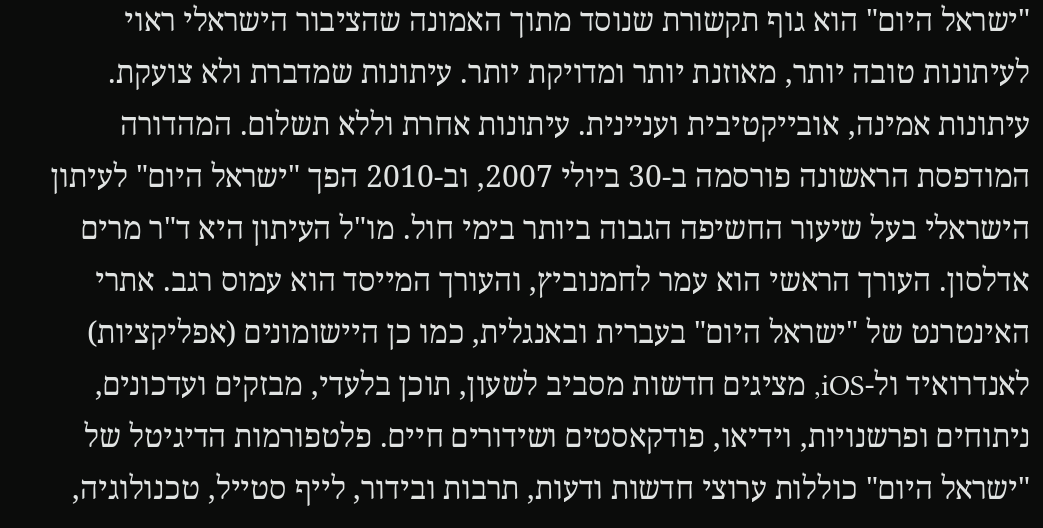"ישראל היום" הוא גוף תקשורת שנוסד מתוך האמונה שהציבור הישראלי ראוי לעיתונות טובה יותר, מאוזנת יותר ומדויקת יותר. עיתונות שמדברת ולא צועקת. עיתונות אמינה, אובייקטיבית ועניינית. עיתונות אחרת וללא תשלום. המהדורה המודפסת הראשונה פורסמה ב-30 ביולי 2007, וב-2010 הפך "ישראל היום" לעיתון הישראלי בעל שיעור החשיפה הגבוה ביותר בימי חול. מו"ל העיתון היא ד"ר מרים אדלסון. העורך הראשי הוא עמר לחמנוביץ, והעורך המייסד הוא עמוס רגב. אתרי האינטרנט של "ישראל היום" בעברית ובאנגלית, כמו כן היישומונים (אפליקציות) לאנדרואיד ול-iOS, מציגים חדשות מסביב לשעון, תוכן בלעדי, מבזקים ועדכונים, ניתוחים ופרשנויות, וידיאו, פודקאסטים ושידורים חיים. פלטפורמות הדיגיטל של "ישראל היום" כוללות ערוצי חדשות ודעות, תרבות ובידור, לייף סטייל, טכנולוגיה,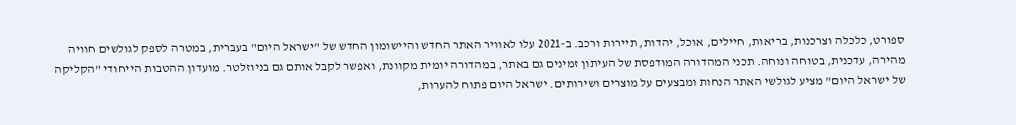ספורט, כלכלה וצרכנות, בריאות, חיילים, אוכל, יהדות, תיירות ורכב. ב-2021 עלו לאוויר האתר החדש והיישומון החדש של "ישראל היום" בעברית, במטרה לספק לגולשים חוויה מהירה, עדכנית, בטוחה ונוחה. תכני המהדורה המודפסת של העיתון זמינים גם באתר, במהדורה יומית מקוונת, ואפשר לקבל אותם גם בניוזלטר. מועדון ההטבות הייחודי "הקליקה של ישראל היום" מציע לגולשי האתר הנחות ומבצעים על מוצרים ושירותים. ישראל היום פתוח להערות,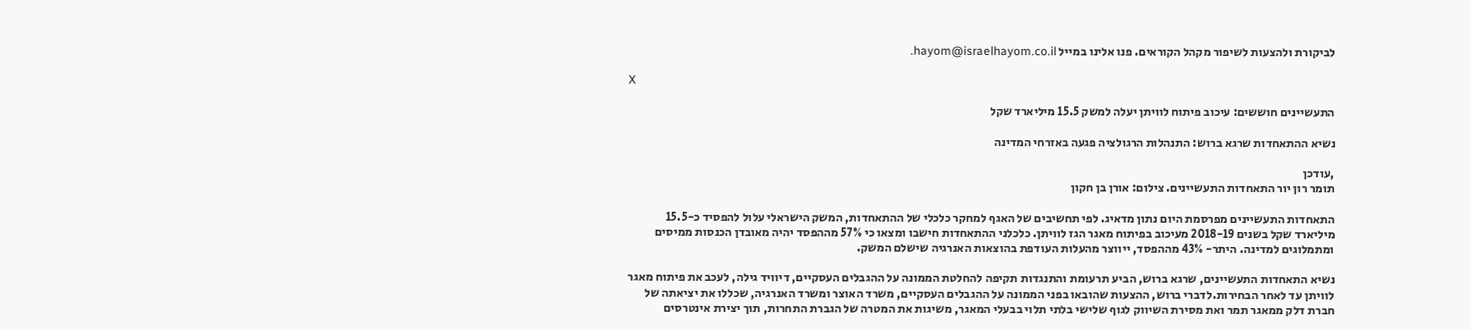לביקורת ולהצעות לשיפור מקהל הקוראים. פנו אלינו במייל hayom@israelhayom.co.il.

X

התעשיינים חוששים: עיכוב פיתוח לוויתן יעלה למשק 15.5 מיליארד שקל

נשיא ההתאחדות שרגא ברוש: התנהלות הרגולציה פגעה באזרחי המדינה

,עודכן
תומר רון יור התאחדות התעשיינים. צילום: אורן בן חקון

התאחדות התעשיינים מפרסמת היום נתון מדאיג. לפי תחשיבים של האגף למחקר כלכלי של ההתאחדות, המשק הישראלי עלול להפסיד כ-15.5 מיליארד שקל בשנים 2018-19 מעיכוב בפיתוח מאגר הגז לוויתן. כלכלני ההתאחדות חישבו ומצאו כי 57% מההפסד יהיה מאובדן הכנסות ממיסים ומתמלוגים למדינה. היתר- 43% מההפסד, ייווצר מהעלות העודפת בהוצאות האנרגיה שישלם המשק.

נשיא התאחדות התעשיינים, שרגא ברוש, הביע תרעומת והתנגדות תקיפה להחלטת הממונה על ההגבלים העסקיים, דיוויד גילה, לעכב את פיתוח מאגר לוויתן עד לאחר הבחירות.לדברי ברוש, ההצעות שהובאו בפני הממונה על ההגבלים העסקיים, משרד האוצר ומשרד האנרגיה, שכללו את יציאתה של חברת דלק ממאגר תמר ואת מסירת השיווק לגוף שלישי בלתי תלוי בבעלי המאגר, משיגות את המטרה של הגברת התחרות, תוך יצירת אינטרסים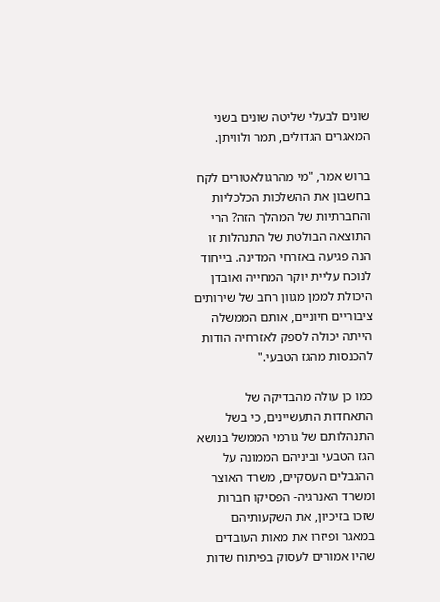שונים לבעלי שליטה שונים בשני המאגרים הגדולים, תמר ולוויתן.

ברוש אמר, "מי מהרגולאטורים לקח בחשבון את ההשלכות הכלכליות והחברתיות של המהלך הזה? הרי התוצאה הבולטת של התנהלות זו הנה פגיעה באזרחי המדינה. בייחוד לנוכח עליית יוקר המחייה ואובדן היכולת לממן מגוון רחב של שירותים ציבוריים חיוניים, אותם הממשלה הייתה יכולה לספק לאזרחיה הודות להכנסות מהגז הטבעי."

כמו כן עולה מהבדיקה של התאחדות התעשיינים, כי בשל התנהלותם של גורמי הממשל בנושא הגז הטבעי וביניהם הממונה על ההגבלים העסקיים, משרד האוצר ומשרד האנרגיה- הפסיקו חברות שזכו בזיכיון, את השקעותיהם במאגר ופיזרו את מאות העובדים שהיו אמורים לעסוק בפיתוח שדות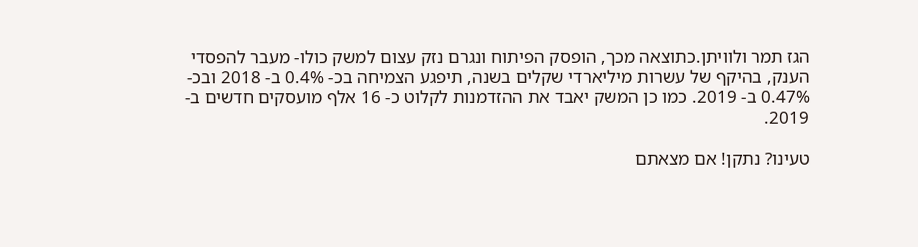הגז תמר ולוויתן.כתוצאה מכך, הופסק הפיתוח ונגרם נזק עצום למשק כולו- מעבר להפסדי הענק, בהיקף של עשרות מיליארדי שקלים בשנה, תיפגע הצמיחה בכ- 0.4% ב- 2018 ובכ- 0.47% ב- 2019. כמו כן המשק יאבד את ההזדמנות לקלוט כ- 16 אלף מועסקים חדשים ב- 2019.

טעינו? נתקן! אם מצאתם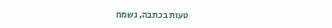טעות בכתבה, נשמח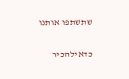שתשתפו אותנו

כדאילהכיר